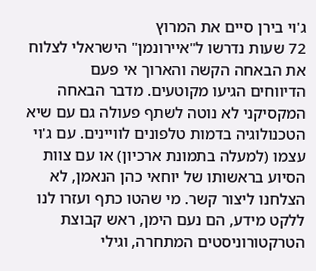ג'וי בירן סיים את המרוץ
72 שעות נדרשו ל"איירונמן" הישראלי לצלוח את הבאחה הקשה והארוך אי פעם
הדיווחים הגיעו מקוטעים. מדבר הבאחה המקסיקני לא נוטה לשתף פעולה גם עם שיא הטכנולוגיה בדמות טלפונים לוויינים. עם ג'וי עצמו (למעלה בתמונת ארכיון) או עם צוות הסיוע בראשותו של יוחאי כהן הנאמן, לא הצלחנו ליצור קשר. מי שהטו כתף ועזרו לנו ללקט מידע, הם נעם הימן, ראש קבוצת הטרקטורוניסטים המתחרה, וגילי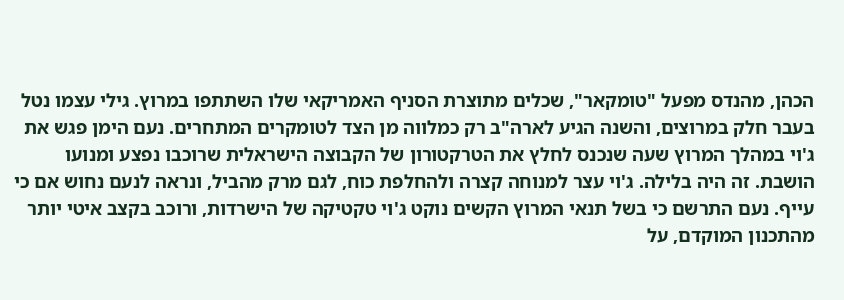הכהן, מהנדס מפעל "טומקאר", שכלים מתוצרת הסניף האמריקאי שלו השתתפו במרוץ. גילי עצמו נטל בעבר חלק במרוצים, והשנה הגיע לארה"ב רק כמלווה מן הצד לטומקרים המתחרים. נעם הימן פגש את ג'וי במהלך המרוץ שעה שנכנס לחלץ את הטרקטורון של הקבוצה הישראלית שרוכבו נפצע ומנועו הושבת. זה היה בלילה. ג'וי עצר למנוחה קצרה ולהחלפת כוח, לגם מרק מהביל, ונראה לנעם נחוש אם כי עייף. נעם התרשם כי בשל תנאי המרוץ הקשים נוקט ג'וי טקטיקה של הישרדות, ורוכב בקצב איטי יותר מהתכנון המוקדם, על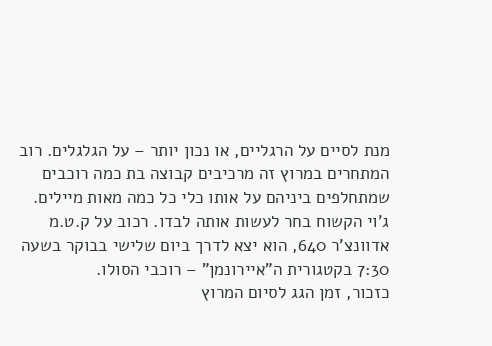מנת לסיים על הרגליים, או נכון יותר – על הגלגלים. רוב המתחרים במרוץ זה מרכיבים קבוצה בת כמה רוכבים שמתחלפים ביניהם על אותו כלי כל כמה מאות מיילים. ג'וי הקשוח בחר לעשות אותה לבדו. רכוב על ק.ט.מ אדוונצ'ר 640, הוא יצא לדרך ביום שלישי בבוקר בשעה 7:30 בקטגורית ה"איירונמן" – רוכבי הסולו.
כזכור, זמן הגג לסיום המרוץ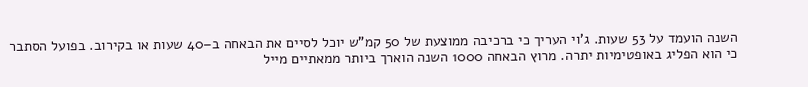השנה הועמד על 53 שעות. ג'וי העריך כי ברכיבה ממוצעת של 50 קמ"ש יוכל לסיים את הבאחה ב–40 שעות או בקירוב. בפועל הסתבר כי הוא הפליג באופטימיות יתרה. מרוץ הבאחה 1000 השנה הוארך ביותר ממאתיים מייל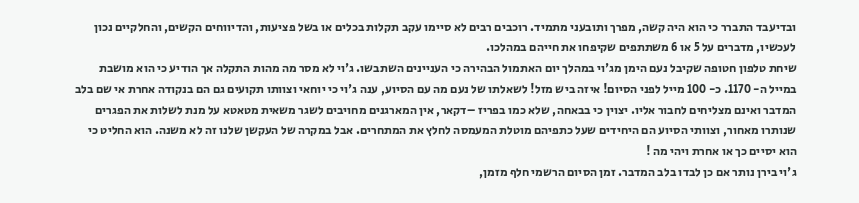ובדיעבד התברר כי הוא היה קשה, מפרך ותובעני מתמיד. רוכבים רבים לא סיימו עקב תקלות בכלים או בשל פציעות, והדיווחים הקשים, והחלקיים נכון לעכשיו, מדברים על 5 או 6 משתתפים שקיפחו את חייהם במהלכו.
שיחת טלפון חטופה שקיבל נעם הימן מג'וי במהלך יום האתמול הבהירה כי העניינים השתבשו. ג'וי לא מסר מה מהות התקלה אך הודיע כי הוא מושבת במייל ה- 1170. כ- 100 מייל לפני הסיום! איזה ביש מזל! לשאלתו של נעם מה עם הסיוע, ענה ג'וי כי יוחאי וצוותו תקועים גם הם בנקודה אחרת אי שם בלב המדבר ואינם מצליחים לחבור אליו. יצוין כי בבאחה, שלא כמו בפריז –דקאר, אין המארגנים מחויבים לשגר משאית מטאטא על מנת לשלות את הפגרים שנותרו מאחור, וצוותי הסיוע הם היחידים שעל כתפיהם מוטלת המעמסה לחלץ את המתחרים. אבל במקרה של העקשן שלנו זה לא משנה. הוא החליט כי הוא יסיים כך או אחרת ויהי מה !
ג'וי בירן נותר אם כן לבדו בלב המדבר. זמן הסיום הרשמי חלף מזמן,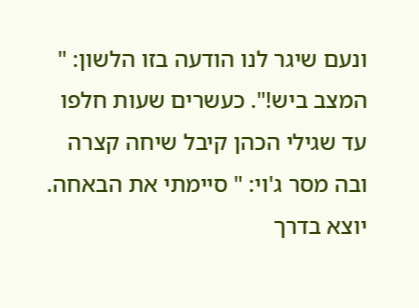ונעם שיגר לנו הודעה בזו הלשון: " המצב ביש!". כעשרים שעות חלפו עד שגילי הכהן קיבל שיחה קצרה ובה מסר ג'וי: " סיימתי את הבאחה. יוצא בדרך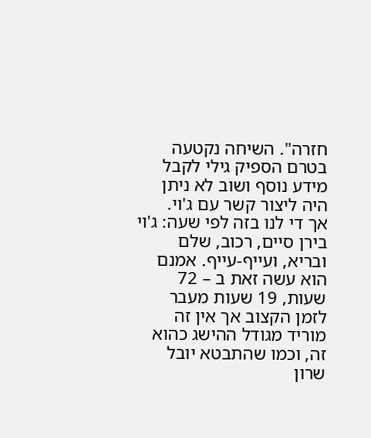חזרה". השיחה נקטעה בטרם הספיק גילי לקבל מידע נוסף ושוב לא ניתן היה ליצור קשר עם ג'וי.
אך די לנו בזה לפי שעה: ג'וי בירן סיים, רכוב, שלם ובריא, ועייף-עייף. אמנם הוא עשה זאת ב – 72 שעות, 19 שעות מעבר לזמן הקצוב אך אין זה מוריד מגודל ההישג כהוא זה, וכמו שהתבטא יובל שרון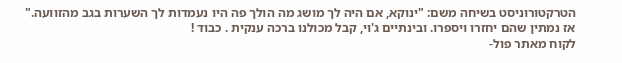הטרקטורוניסט בשיחה משם: "ינוקא, אם היה לך מושג מה הולך פה היו נעמדות לך השערות בגב מהזוועה."
אז נמתין שהם יחזרו ויספרו. ובינתיים ג'וי, קבל מכולנו ברכה ענקית . כבוד !
לקוח מאתר פול-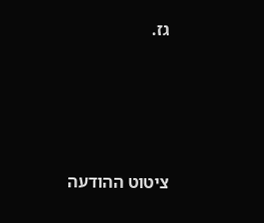גז.





ציטוט ההודעה